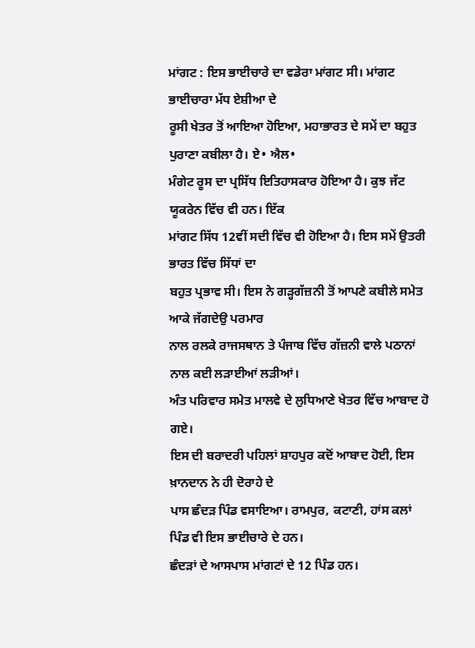ਮਾਂਗਟ : ਇਸ ਭਾਈਚਾਰੇ ਦਾ ਵਡੇਰਾ ਮਾਂਗਟ ਸੀ। ਮਾਂਗਟ ਭਾਈਚਾਰਾ ਮੱਧ ਏਸ਼ੀਆ ਦੇ
ਰੂਸੀ ਖੇਤਰ ਤੋਂ ਆਇਆ ਹੋਇਆ, ਮਹਾਭਾਰਤ ਦੇ ਸਮੇਂ ਦਾ ਬਹੁਤ ਪੁਰਾਣਾ ਕਬੀਲਾ ਹੈ। ਏ• ਐਲ•
ਮੰਗੇਟ ਰੂਸ ਦਾ ਪ੍ਰਸਿੱਧ ਇਤਿਹਾਸਕਾਰ ਹੋਇਆ ਹੈ। ਕੁਝ ਜੱਟ ਯੂਕਰੇਨ ਵਿੱਚ ਵੀ ਹਨ। ਇੱਕ
ਮਾਂਗਟ ਸਿੱਧ 12ਵੀਂ ਸਦੀ ਵਿੱਚ ਵੀ ਹੋਇਆ ਹੈ। ਇਸ ਸਮੇਂ ਉਤਰੀ ਭਾਰਤ ਵਿੱਚ ਸਿੱਧਾਂ ਦਾ
ਬਹੁਤ ਪ੍ਰਭਾਵ ਸੀ। ਇਸ ਨੇ ਗੜ੍ਹਗੱਜ਼ਨੀ ਤੋਂ ਆਪਣੇ ਕਬੀਲੇ ਸਮੇਤ ਆਕੇ ਜੱਗਦੇਉ ਪਰਮਾਰ
ਨਾਲ ਰਲਕੇ ਰਾਜਸਥਾਨ ਤੇ ਪੰਜਾਬ ਵਿੱਚ ਗੱਜ਼ਨੀ ਵਾਲੇ ਪਠਾਨਾਂ ਨਾਲ ਕਈ ਲੜਾਈਆਂ ਲੜੀਆਂ।
ਅੰਤ ਪਰਿਵਾਰ ਸਮੇਤ ਮਾਲਵੇ ਦੇ ਲੁਧਿਆਣੇ ਖੇਤਰ ਵਿੱਚ ਆਬਾਦ ਹੋ ਗਏ।
ਇਸ ਦੀ ਬਰਾਦਰੀ ਪਹਿਲਾਂ ਸ਼ਾਹਪੁਰ ਕਦੋਂ ਆਬਾਦ ਹੋਈ, ਇਸ ਖ਼ਾਨਦਾਨ ਨੇ ਹੀ ਦੋਰਾਹੇ ਦੇ
ਪਾਸ ਛੰਦੜ ਪਿੰਡ ਵਸਾਇਆ। ਰਾਮਪੁਰ, ਕਟਾਣੀ, ਹਾਂਸ ਕਲਾਂ ਪਿੰਡ ਵੀ ਇਸ ਭਾਈਚਾਰੇ ਦੇ ਹਨ।
ਛੰਦੜਾਂ ਦੇ ਆਸਪਾਸ ਮਾਂਗਟਾਂ ਦੇ 12 ਪਿੰਡ ਹਨ।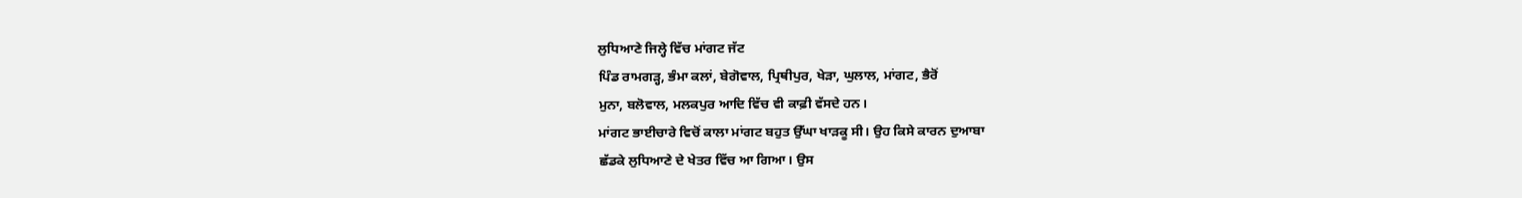ਲੁਧਿਆਣੇ ਜਿਲ੍ਹੇ ਵਿੱਚ ਮਾਂਗਟ ਜੱਟ
ਪਿੰਡ ਰਾਮਗੜ੍ਹ, ਭੰਮਾ ਕਲਾਂ, ਬੇਗੋਵਾਲ, ਪ੍ਰਿਥੀਪੁਰ, ਖੇੜਾ, ਘੁਲਾਲ, ਮਾਂਗਟ, ਭੈਰੋਂ
ਮੁਨਾ, ਬਲੋਵਾਲ, ਮਲਕਪੁਰ ਆਦਿ ਵਿੱਚ ਵੀ ਕਾਫ਼ੀ ਵੱਸਦੇ ਹਨ।
ਮਾਂਗਟ ਭਾਈਚਾਰੇ ਵਿਚੋਂ ਕਾਲਾ ਮਾਂਗਟ ਬਹੁਤ ਉੱਘਾ ਖਾੜਕੂ ਸੀ। ਉਹ ਕਿਸੇ ਕਾਰਨ ਦੁਆਬਾ
ਛੱਡਕੇ ਲੁਧਿਆਣੇ ਦੇ ਖੇਤਰ ਵਿੱਚ ਆ ਗਿਆ। ਉਸ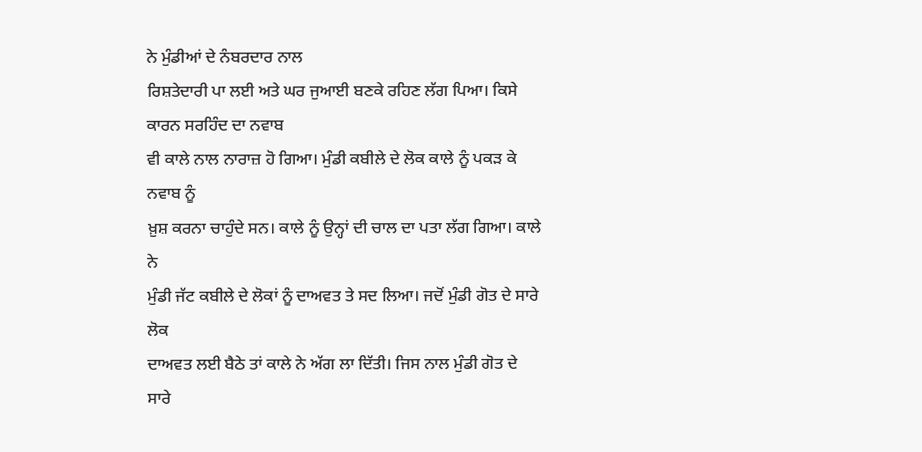ਨੇ ਮੁੰਡੀਆਂ ਦੇ ਨੰਬਰਦਾਰ ਨਾਲ
ਰਿਸ਼ਤੇਦਾਰੀ ਪਾ ਲਈ ਅਤੇ ਘਰ ਜੁਆਈ ਬਣਕੇ ਰਹਿਣ ਲੱਗ ਪਿਆ। ਕਿਸੇ ਕਾਰਨ ਸਰਹਿੰਦ ਦਾ ਨਵਾਬ
ਵੀ ਕਾਲੇ ਨਾਲ ਨਾਰਾਜ਼ ਹੋ ਗਿਆ। ਮੁੰਡੀ ਕਬੀਲੇ ਦੇ ਲੋਕ ਕਾਲੇ ਨੂੰ ਪਕੜ ਕੇ ਨਵਾਬ ਨੂੰ
ਖ਼ੁਸ਼ ਕਰਨਾ ਚਾਹੁੰਦੇ ਸਨ। ਕਾਲੇ ਨੂੰ ਉਨ੍ਹਾਂ ਦੀ ਚਾਲ ਦਾ ਪਤਾ ਲੱਗ ਗਿਆ। ਕਾਲੇ ਨੇ
ਮੁੰਡੀ ਜੱਟ ਕਬੀਲੇ ਦੇ ਲੋਕਾਂ ਨੂੰ ਦਾਅਵਤ ਤੇ ਸਦ ਲਿਆ। ਜਦੋਂ ਮੁੰਡੀ ਗੋਤ ਦੇ ਸਾਰੇ ਲੋਕ
ਦਾਅਵਤ ਲਈ ਬੈਠੇ ਤਾਂ ਕਾਲੇ ਨੇ ਅੱਗ ਲਾ ਦਿੱਤੀ। ਜਿਸ ਨਾਲ ਮੁੰਡੀ ਗੋਤ ਦੇ ਸਾਰੇ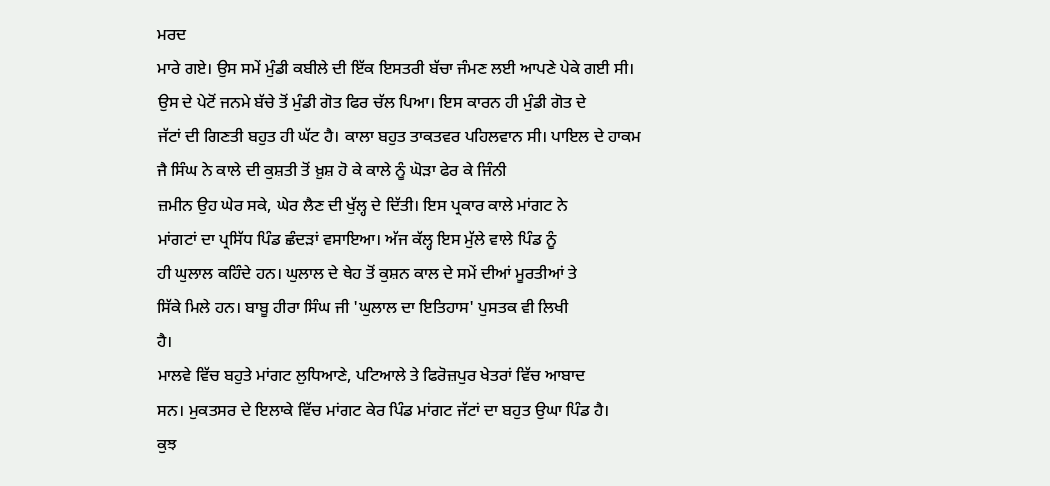ਮਰਦ
ਮਾਰੇ ਗਏ। ਉਸ ਸਮੇਂ ਮੁੰਡੀ ਕਬੀਲੇ ਦੀ ਇੱਕ ਇਸਤਰੀ ਬੱਚਾ ਜੰਮਣ ਲਈ ਆਪਣੇ ਪੇਕੇ ਗਈ ਸੀ।
ਉਸ ਦੇ ਪੇਟੋਂ ਜਨਮੇ ਬੱਚੇ ਤੋਂ ਮੁੰਡੀ ਗੋਤ ਫਿਰ ਚੱਲ ਪਿਆ। ਇਸ ਕਾਰਨ ਹੀ ਮੁੰਡੀ ਗੋਤ ਦੇ
ਜੱਟਾਂ ਦੀ ਗਿਣਤੀ ਬਹੁਤ ਹੀ ਘੱਟ ਹੈ। ਕਾਲਾ ਬਹੁਤ ਤਾਕਤਵਰ ਪਹਿਲਵਾਨ ਸੀ। ਪਾਇਲ ਦੇ ਹਾਕਮ
ਜੈ ਸਿੰਘ ਨੇ ਕਾਲੇ ਦੀ ਕੁਸ਼ਤੀ ਤੋਂ ਖ਼ੁਸ਼ ਹੋ ਕੇ ਕਾਲੇ ਨੂੰ ਘੋੜਾ ਫੇਰ ਕੇ ਜਿੰਨੀ
ਜ਼ਮੀਨ ਉਹ ਘੇਰ ਸਕੇ, ਘੇਰ ਲੈਣ ਦੀ ਖੁੱਲ੍ਹ ਦੇ ਦਿੱਤੀ। ਇਸ ਪ੍ਰਕਾਰ ਕਾਲੇ ਮਾਂਗਟ ਨੇ
ਮਾਂਗਟਾਂ ਦਾ ਪ੍ਰਸਿੱਧ ਪਿੰਡ ਛੰਦੜਾਂ ਵਸਾਇਆ। ਅੱਜ ਕੱਲ੍ਹ ਇਸ ਮੁੱਲੇ ਵਾਲੇ ਪਿੰਡ ਨੂੰ
ਹੀ ਘੁਲਾਲ ਕਹਿੰਦੇ ਹਨ। ਘੁਲਾਲ ਦੇ ਥੇਹ ਤੋਂ ਕੁਸ਼ਨ ਕਾਲ ਦੇ ਸਮੇਂ ਦੀਆਂ ਮੂਰਤੀਆਂ ਤੇ
ਸਿੱਕੇ ਮਿਲੇ ਹਨ। ਬਾਬੂ ਹੀਰਾ ਸਿੰਘ ਜੀ 'ਘੁਲਾਲ ਦਾ ਇਤਿਹਾਸ' ਪੁਸਤਕ ਵੀ ਲਿਖੀ
ਹੈ।
ਮਾਲਵੇ ਵਿੱਚ ਬਹੁਤੇ ਮਾਂਗਟ ਲੁਧਿਆਣੇ, ਪਟਿਆਲੇ ਤੇ ਫਿਰੋਜ਼ਪੁਰ ਖੇਤਰਾਂ ਵਿੱਚ ਆਬਾਦ
ਸਨ। ਮੁਕਤਸਰ ਦੇ ਇਲਾਕੇ ਵਿੱਚ ਮਾਂਗਟ ਕੇਰ ਪਿੰਡ ਮਾਂਗਟ ਜੱਟਾਂ ਦਾ ਬਹੁਤ ਉਘਾ ਪਿੰਡ ਹੈ।
ਕੁਝ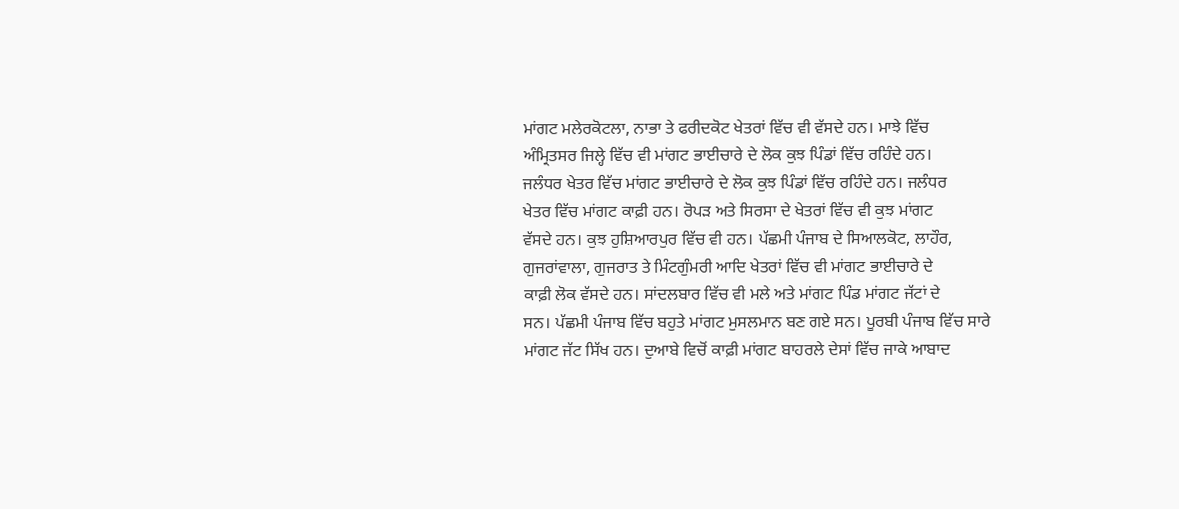ਮਾਂਗਟ ਮਲੇਰਕੋਟਲਾ, ਨਾਭਾ ਤੇ ਫਰੀਦਕੋਟ ਖੇਤਰਾਂ ਵਿੱਚ ਵੀ ਵੱਸਦੇ ਹਨ। ਮਾਝੇ ਵਿੱਚ
ਅੰਮ੍ਰਿਤਸਰ ਜਿਲ੍ਹੇ ਵਿੱਚ ਵੀ ਮਾਂਗਟ ਭਾਈਚਾਰੇ ਦੇ ਲੋਕ ਕੁਝ ਪਿੰਡਾਂ ਵਿੱਚ ਰਹਿੰਦੇ ਹਨ।
ਜਲੰਧਰ ਖੇਤਰ ਵਿੱਚ ਮਾਂਗਟ ਭਾਈਚਾਰੇ ਦੇ ਲੋਕ ਕੁਝ ਪਿੰਡਾਂ ਵਿੱਚ ਰਹਿੰਦੇ ਹਨ। ਜਲੰਧਰ
ਖੇਤਰ ਵਿੱਚ ਮਾਂਗਟ ਕਾਫ਼ੀ ਹਨ। ਰੋਪੜ ਅਤੇ ਸਿਰਸਾ ਦੇ ਖੇਤਰਾਂ ਵਿੱਚ ਵੀ ਕੁਝ ਮਾਂਗਟ
ਵੱਸਦੇ ਹਨ। ਕੁਝ ਹੁਸ਼ਿਆਰਪੁਰ ਵਿੱਚ ਵੀ ਹਨ। ਪੱਛਮੀ ਪੰਜਾਬ ਦੇ ਸਿਆਲਕੋਟ, ਲਾਹੌਰ,
ਗੁਜਰਾਂਵਾਲਾ, ਗੁਜਰਾਤ ਤੇ ਮਿੰਟਗੁੰਮਰੀ ਆਦਿ ਖੇਤਰਾਂ ਵਿੱਚ ਵੀ ਮਾਂਗਟ ਭਾਈਚਾਰੇ ਦੇ
ਕਾਫ਼ੀ ਲੋਕ ਵੱਸਦੇ ਹਨ। ਸਾਂਦਲਬਾਰ ਵਿੱਚ ਵੀ ਮਲੇ ਅਤੇ ਮਾਂਗਟ ਪਿੰਡ ਮਾਂਗਟ ਜੱਟਾਂ ਦੇ
ਸਨ। ਪੱਛਮੀ ਪੰਜਾਬ ਵਿੱਚ ਬਹੁਤੇ ਮਾਂਗਟ ਮੁਸਲਮਾਨ ਬਣ ਗਏ ਸਨ। ਪੂਰਬੀ ਪੰਜਾਬ ਵਿੱਚ ਸਾਰੇ
ਮਾਂਗਟ ਜੱਟ ਸਿੱਖ ਹਨ। ਦੁਆਬੇ ਵਿਚੋਂ ਕਾਫ਼ੀ ਮਾਂਗਟ ਬਾਹਰਲੇ ਦੇਸਾਂ ਵਿੱਚ ਜਾਕੇ ਆਬਾਦ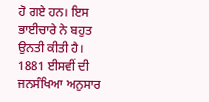ਹੋ ਗਏ ਹਨ। ਇਸ ਭਾਈਚਾਰੇ ਨੇ ਬਹੁਤ ਉਨਤੀ ਕੀਤੀ ਹੈ। 1881 ਈਸਵੀਂ ਦੀ ਜਨਸੰਖਿਆ ਅਨੁਸਾਰ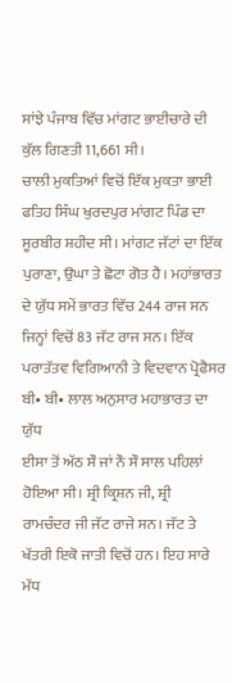ਸਾਂਝੇ ਪੰਜਾਬ ਵਿੱਚ ਮਾਂਗਟ ਭਾਈਚਾਰੇ ਦੀ ਕੁੱਲ ਗਿਣਤੀ 11,661 ਸੀ।
ਚਾਲੀ ਮੁਕਤਿਆਂ ਵਿਚੋਂ ਇੱਕ ਮੁਕਤਾ ਭਾਈ ਫਤਿਹ ਸਿੰਘ ਖੁਰਦਪੁਰ ਮਾਂਗਟ ਪਿੰਡ ਦਾ
ਸੂਰਬੀਰ ਸ਼ਹੀਦ ਸੀ। ਮਾਂਗਟ ਜੱਟਾਂ ਦਾ ਇੱਕ ਪੁਰਾਣਾ, ਉਘਾ ਤੇ ਛੋਟਾ ਗੋਤ ਹੈ। ਮਹਾਂਭਾਰਤ
ਦੇ ਯੁੱਧ ਸਮੇਂ ਭਾਰਤ ਵਿੱਚ 244 ਰਾਜ ਸਨ ਜਿਨ੍ਹਾਂ ਵਿਚੋਂ 83 ਜੱਟ ਰਾਜ ਸਨ। ਇੱਕ
ਪਰਾਤੱਤਵ ਵਿਗਿਆਨੀ ਤੇ ਵਿਦਵਾਨ ਪ੍ਰੋਫੈਸਰ ਬੀ• ਬੀ• ਲਾਲ ਅਨੁਸਾਰ ਮਹਾਭਾਰਤ ਦਾ ਯੁੱਧ
ਈਸਾ ਤੋਂ ਅੱਠ ਸੌ ਜਾਂ ਨੌ ਸੌ ਸਾਲ ਪਹਿਲਾਂ ਹੋਇਆ ਸੀ। ਸ਼੍ਰੀ ਕ੍ਰਿਸ਼ਨ ਜੀ, ਸ਼੍ਰੀ
ਰਾਮਚੰਦਰ ਜੀ ਜੱਟ ਰਾਜੇ ਸਨ। ਜੱਟ ਤੇ ਖੱਤਰੀ ਇਕੋ ਜਾਤੀ ਵਿਚੋਂ ਹਨ। ਇਹ ਸਾਰੇ ਮੱਧ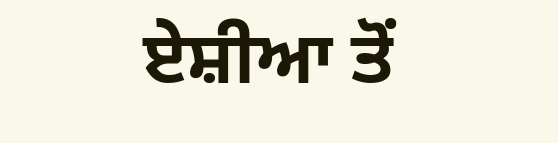ਏਸ਼ੀਆ ਤੋਂ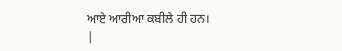ਆਏ ਆਰੀਆ ਕਬੀਲੇ ਹੀ ਹਨ।
|